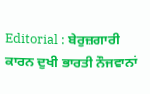Editorial : ਬੇਰੁਜ਼ਗਾਰੀ ਕਾਰਨ ਦੁਖੀ ਭਾਰਤੀ ਨੌਜਵਾਨਾਂ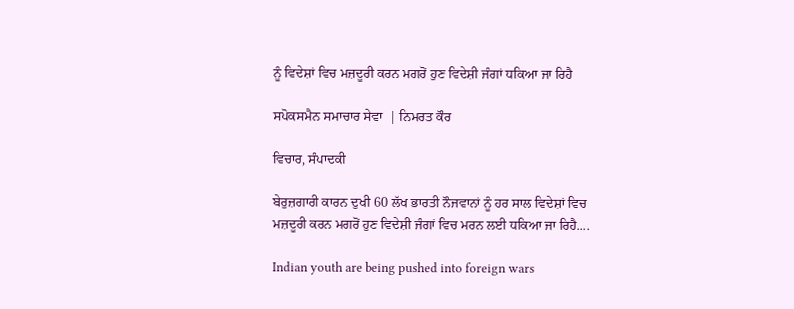ਨੂੰ ਵਿਦੇਸ਼ਾਂ ਵਿਚ ਮਜ਼ਦੂਰੀ ਕਰਨ ਮਗਰੋਂ ਹੁਣ ਵਿਦੇਸ਼ੀ ਜੰਗਾਂ ਧਕਿਆ ਜਾ ਰਿਹੈ

ਸਪੋਕਸਮੈਨ ਸਮਾਚਾਰ ਸੇਵਾ  | ਨਿਮਰਤ ਕੌਰ

ਵਿਚਾਰ, ਸੰਪਾਦਕੀ

ਬੇਰੁਜ਼ਗਾਰੀ ਕਾਰਨ ਦੁਖੀ 60 ਲੱਖ ਭਾਰਤੀ ਨੌਜਵਾਨਾਂ ਨੂੰ ਹਰ ਸਾਲ ਵਿਦੇਸ਼ਾਂ ਵਿਚ ਮਜ਼ਦੂਰੀ ਕਰਨ ਮਗਰੋਂ ਹੁਣ ਵਿਦੇਸ਼ੀ ਜੰਗਾਂ ਵਿਚ ਮਰਨ ਲਈ ਧਕਿਆ ਜਾ ਰਿਹੈ....

Indian youth are being pushed into foreign wars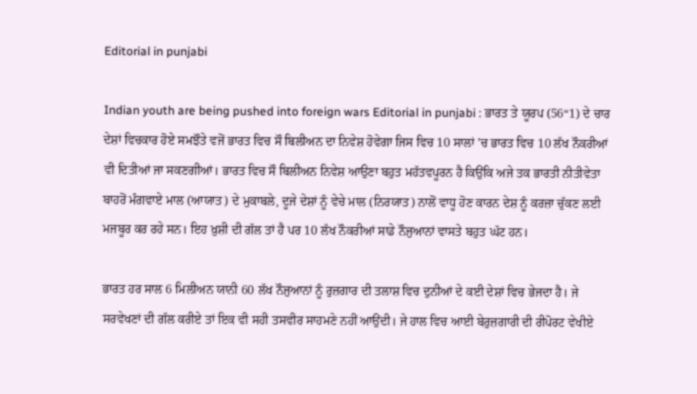Editorial in punjabi

Indian youth are being pushed into foreign wars Editorial in punjabi : ਭਾਰਤ ਤੇ ਯੂਰਪ (56“1) ਦੇ ਚਾਰ ਦੇਸ਼ਾਂ ਵਿਚਕਾਰ ਹੋਏ ਸਮਝੌਤੇ ਵਜੋਂ ਭਾਰਤ ਵਿਚ ਸੌ ਬਿਲੀਅਨ ਦਾ ਨਿਵੇਸ਼ ਹੋਵੇਗਾ ਜਿਸ ਵਿਚ 10 ਸਾਲਾਂ ’ਚ ਭਾਰਤ ਵਿਚ 10 ਲੱਖ ਨੌਕਰੀਆਂ ਵੀ ਦਿਤੀਆਂ ਜਾ ਸਕਣਗੀਆਂ। ਭਾਰਤ ਵਿਚ ਸੌ ਬਿਲੀਅਨ ਨਿਵੇਸ਼ ਆਉਣਾ ਬਹੁਤ ਮਹੱਤਵਪੂਰਨ ਹੈ ਕਿਉਂਕਿ ਅਜੇ ਤਕ ਭਾਰਤੀ ਨੀਤੀਵੇਤਾ ਬਾਹਰੋਂ ਮੰਗਵਾਏ ਮਾਲ (ਆਯਾਤ) ਦੇ ਮੁਕਾਬਲੇ, ਦੂਜੇ ਦੇਸ਼ਾਂ ਨੂੰ ਵੇਚੇ ਮਾਲ (ਨਿਰਯਾਤ) ਨਾਲੋਂ ਵਾਧੂ ਹੋਣ ਕਾਰਨ ਦੇਸ਼ ਨੂੰ ਕਰਜ਼ਾ ਚੁੱਕਣ ਲਈ ਮਜਬੂਰ ਕਰ ਰਹੇ ਸਨ। ਇਹ ਖ਼ੁਸ਼ੀ ਦੀ ਗੱਲ ਤਾਂ ਹੈ ਪਰ 10 ਲੱਖ ਨੌਕਰੀਆਂ ਸਾਡੇ ਨੌਜੁਆਨਾਂ ਵਾਸਤੇ ਬਹੁਤ ਘੱਟ ਹਨ।

ਭਾਰਤ ਹਰ ਸਾਲ 6 ਮਿਲੀਅਨ ਯਾਨੀ 60 ਲੱਖ ਨੌਜੁਆਨਾਂ ਨੂੰ ਰੁਜ਼ਗਾਰ ਦੀ ਤਲਾਸ਼ ਵਿਚ ਦੁਨੀਆਂ ਦੇ ਕਈ ਦੇਸ਼ਾਂ ਵਿਚ ਭੇਜਦਾ ਹੈ। ਜੇ ਸਰਵੇਖਣਾਂ ਦੀ ਗੱਲ ਕਰੀਏ ਤਾਂ ਇਕ ਵੀ ਸਹੀ ਤਸਵੀਰ ਸਾਹਮਣੇ ਨਹੀਂ ਆਉਂਦੀ। ਜੇ ਹਾਲ ਵਿਚ ਆਈ ਬੇਰੁਜ਼ਗਾਰੀ ਦੀ ਰੀਪੋਰਟ ਵੇਖੀਏ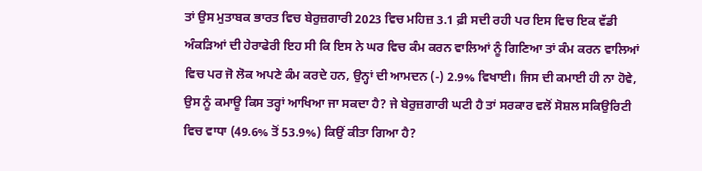ਤਾਂ ਉਸ ਮੁਤਾਬਕ ਭਾਰਤ ਵਿਚ ਬੇਰੁਜ਼ਗਾਰੀ 2023 ਵਿਚ ਮਹਿਜ਼ 3.1 ਫ਼ੀ ਸਦੀ ਰਹੀ ਪਰ ਇਸ ਵਿਚ ਇਕ ਵੱਡੀ ਅੰਕੜਿਆਂ ਦੀ ਹੇਰਾਫੇਰੀ ਇਹ ਸੀ ਕਿ ਇਸ ਨੇ ਘਰ ਵਿਚ ਕੰਮ ਕਰਨ ਵਾਲਿਆਂ ਨੂੰ ਗਿਣਿਆ ਤਾਂ ਕੰਮ ਕਰਨ ਵਾਲਿਆਂ ਵਿਚ ਪਰ ਜੋ ਲੋਕ ਅਪਣੇ ਕੰਮ ਕਰਦੇ ਹਨ, ਉਨ੍ਹਾਂ ਦੀ ਆਮਦਨ (-) 2.9% ਵਿਖਾਈ। ਜਿਸ ਦੀ ਕਮਾਈ ਹੀ ਨਾ ਹੋਵੇ, ਉਸ ਨੂੰ ਕਮਾਊ ਕਿਸ ਤਰ੍ਹਾਂ ਆਖਿਆ ਜਾ ਸਕਦਾ ਹੈ? ਜੇ ਬੇਰੁਜ਼ਗਾਰੀ ਘਟੀ ਹੈ ਤਾਂ ਸਰਕਾਰ ਵਲੋਂ ਸੋਸ਼ਲ ਸਕਿਉਰਿਟੀ ਵਿਚ ਵਾਧਾ (49.6% ਤੋਂ 53.9%) ਕਿਉਂ ਕੀਤਾ ਗਿਆ ਹੈ?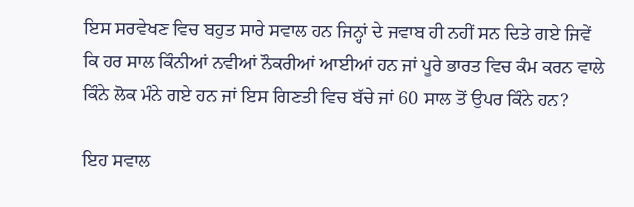ਇਸ ਸਰਵੇਖਣ ਵਿਚ ਬਹੁਤ ਸਾਰੇ ਸਵਾਲ ਹਨ ਜਿਨ੍ਹਾਂ ਦੇ ਜਵਾਬ ਹੀ ਨਹੀਂ ਸਨ ਦਿਤੇ ਗਏ ਜਿਵੇਂ ਕਿ ਹਰ ਸਾਲ ਕਿੰਨੀਆਂ ਨਵੀਆਂ ਨੌਕਰੀਆਂ ਆਈਆਂ ਹਨ ਜਾਂ ਪੂਰੇ ਭਾਰਤ ਵਿਚ ਕੰਮ ਕਰਨ ਵਾਲੇ ਕਿੰਨੇ ਲੋਕ ਮੰਨੇ ਗਏ ਹਨ ਜਾਂ ਇਸ ਗਿਣਤੀ ਵਿਚ ਬੱਚੇ ਜਾਂ 60 ਸਾਲ ਤੋਂ ਉਪਰ ਕਿੰਨੇ ਹਨ?

ਇਹ ਸਵਾਲ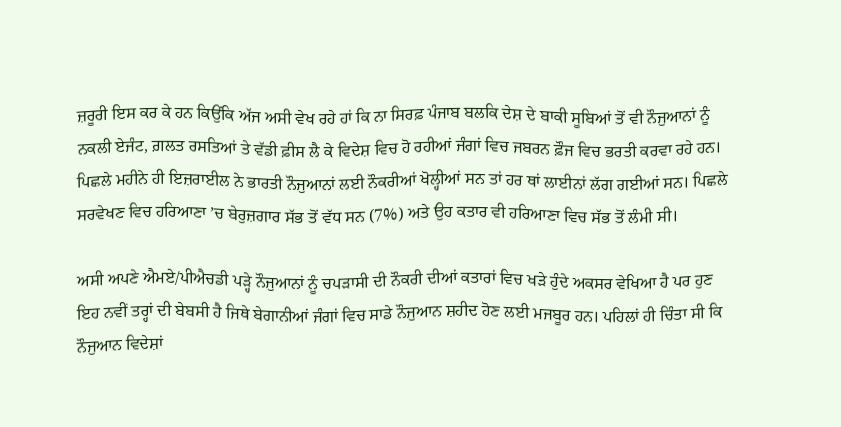ਜ਼ਰੂਰੀ ਇਸ ਕਰ ਕੇ ਹਨ ਕਿਉਂਕਿ ਅੱਜ ਅਸੀ ਵੇਖ ਰਹੇ ਹਾਂ ਕਿ ਨਾ ਸਿਰਫ਼ ਪੰਜਾਬ ਬਲਕਿ ਦੇਸ਼ ਦੇ ਬਾਕੀ ਸੂਬਿਆਂ ਤੋਂ ਵੀ ਨੌਜੁਆਨਾਂ ਨੂੰ ਨਕਲੀ ਏਜੰਟ, ਗ਼ਲਤ ਰਸਤਿਆਂ ਤੇ ਵੱਡੀ ਫ਼ੀਸ ਲੈ ਕੇ ਵਿਦੇਸ਼ ਵਿਚ ਹੋ ਰਹੀਆਂ ਜੰਗਾਂ ਵਿਚ ਜਬਰਨ ਫ਼ੌਜ ਵਿਚ ਭਰਤੀ ਕਰਵਾ ਰਹੇ ਹਨ। ਪਿਛਲੇ ਮਹੀਨੇ ਹੀ ਇਜ਼ਰਾਈਲ ਨੇ ਭਾਰਤੀ ਨੌਜੁਆਨਾਂ ਲਈ ਨੌਕਰੀਆਂ ਖੋਲ੍ਹੀਆਂ ਸਨ ਤਾਂ ਹਰ ਥਾਂ ਲਾਈਨਾਂ ਲੱਗ ਗਈਆਂ ਸਨ। ਪਿਛਲੇ ਸਰਵੇਖਣ ਵਿਚ ਹਰਿਆਣਾ ’ਚ ਬੇਰੁਜ਼ਗਾਰ ਸੱਭ ਤੋਂ ਵੱਧ ਸਨ (7%) ਅਤੇ ਉਹ ਕਤਾਰ ਵੀ ਹਰਿਆਣਾ ਵਿਚ ਸੱਭ ਤੋਂ ਲੰਮੀ ਸੀ।

ਅਸੀ ਅਪਣੇ ਐਮਏ/ਪੀਐਚਡੀ ਪੜ੍ਹੇ ਨੌਜੁਆਨਾਂ ਨੂੰ ਚਪੜਾਸੀ ਦੀ ਨੌਕਰੀ ਦੀਆਂ ਕਤਾਰਾਂ ਵਿਚ ਖੜੇ ਹੁੰਦੇ ਅਕਸਰ ਵੇਖਿਆ ਹੈ ਪਰ ਹੁਣ ਇਹ ਨਵੀਂ ਤਰ੍ਹਾਂ ਦੀ ਬੇਬਸੀ ਹੈ ਜਿਥੇ ਬੇਗਾਨੀਆਂ ਜੰਗਾਂ ਵਿਚ ਸਾਡੇ ਨੌਜੁਆਨ ਸ਼ਹੀਦ ਹੋਣ ਲਈ ਮਜਬੂਰ ਹਨ। ਪਹਿਲਾਂ ਹੀ ਚਿੰਤਾ ਸੀ ਕਿ ਨੌਜੁਆਨ ਵਿਦੇਸ਼ਾਂ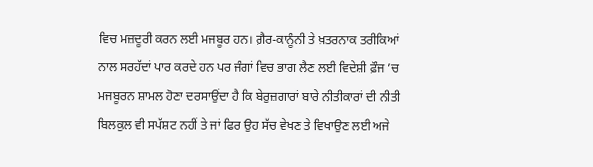ਵਿਚ ਮਜ਼ਦੂਰੀ ਕਰਨ ਲਈ ਮਜਬੂਰ ਹਨ। ਗ਼ੈਰ-ਕਾਨੂੰਨੀ ਤੇ ਖ਼ਤਰਨਾਕ ਤਰੀਕਿਆਂ ਨਾਲ ਸਰਹੱਦਾਂ ਪਾਰ ਕਰਦੇ ਹਨ ਪਰ ਜੰਗਾਂ ਵਿਚ ਭਾਗ ਲੈਣ ਲਈ ਵਿਦੇਸ਼ੀ ਫ਼ੌਜ ’ਚ ਮਜਬੂਰਨ ਸ਼ਾਮਲ ਹੋਣਾ ਦਰਸਾਉਂਦਾ ਹੈ ਕਿ ਬੇਰੁਜ਼ਗਾਰਾਂ ਬਾਰੇ ਨੀਤੀਕਾਰਾਂ ਦੀ ਨੀਤੀ ਬਿਲਕੁਲ ਵੀ ਸਪੱਸ਼ਟ ਨਹੀਂ ਤੇ ਜਾਂ ਫਿਰ ਉਹ ਸੱਚ ਵੇਖਣ ਤੇ ਵਿਖਾਉਣ ਲਈ ਅਜੇ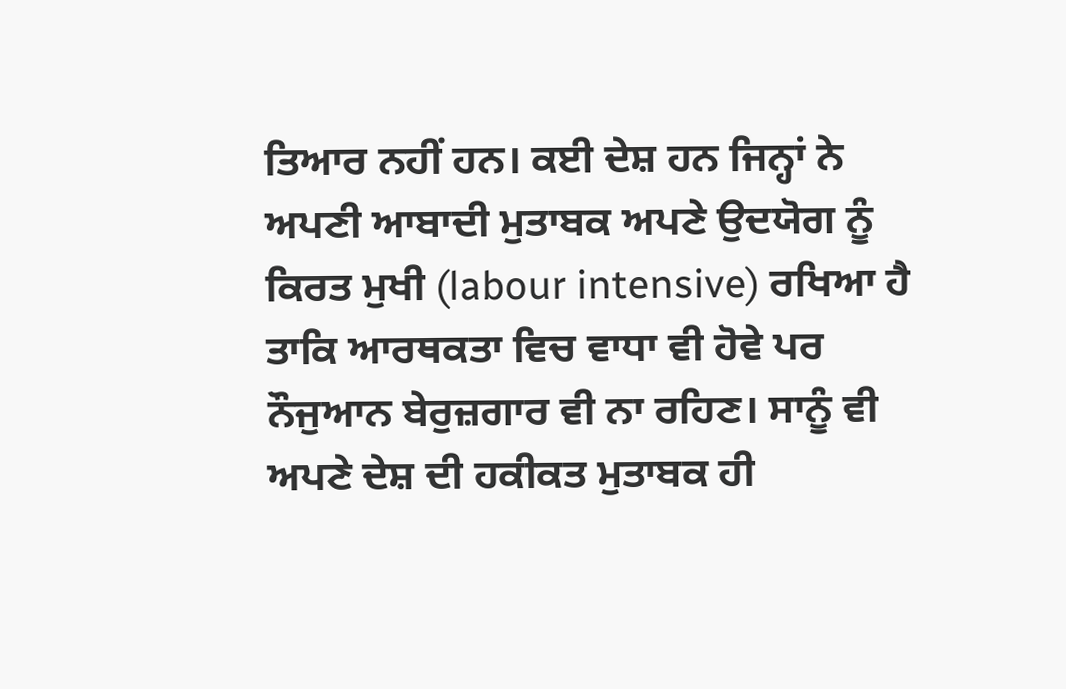ਤਿਆਰ ਨਹੀਂ ਹਨ। ਕਈ ਦੇਸ਼ ਹਨ ਜਿਨ੍ਹਾਂ ਨੇ ਅਪਣੀ ਆਬਾਦੀ ਮੁਤਾਬਕ ਅਪਣੇ ਉਦਯੋਗ ਨੂੰ ਕਿਰਤ ਮੁਖੀ (labour intensive) ਰਖਿਆ ਹੈ ਤਾਕਿ ਆਰਥਕਤਾ ਵਿਚ ਵਾਧਾ ਵੀ ਹੋਵੇ ਪਰ ਨੌਜੁਆਨ ਬੇਰੁਜ਼ਗਾਰ ਵੀ ਨਾ ਰਹਿਣ। ਸਾਨੂੰ ਵੀ ਅਪਣੇ ਦੇਸ਼ ਦੀ ਹਕੀਕਤ ਮੁਤਾਬਕ ਹੀ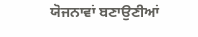ਯੋਜਨਾਵਾਂ ਬਣਾਉਣੀਆਂ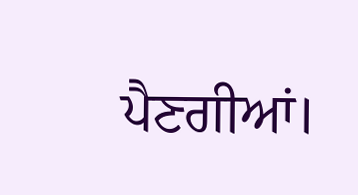ਪੈਣਗੀਆਂ।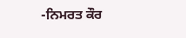-ਨਿਮਰਤ ਕੌਰ